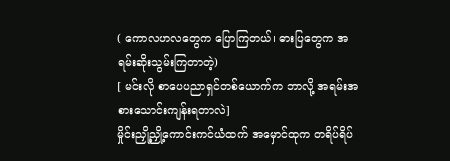( ကောလဟလတွေက ပြောကြတယ်၊ ဓားပြတွေက အရမ်းဆိုးသွမ်းကြတာတဲ့)
[ မင်းလို စာပေပညာရှင်တစ်ယောက်က ဘာလို့ အရမ်းအစားသောင်းကျန်းရတာလဲ]
မှိုင်းညှို့ညှို့ကောင်းကင်ယံထက် အမှောင်ထုက တရိပ်ရိပ်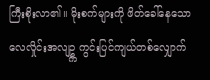ကြီးစိုးလာ၏။ မိုးစက်များကို ဖိတ်ခေါ်နေသော လေလှိုင်းအလျဥ္က ကွင်းပြင်ကျယ်တစ်လျှောက်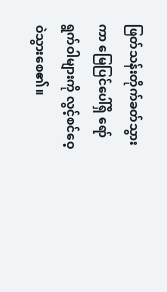ဖြတ်သန်းတိုက်ခတ်သွားကာ မြေပြင်ပေါ်ရှိ ရော်ရွက်ဝါများကို လွင့်စင်ဝေ့ဝဲသွားစေ၏။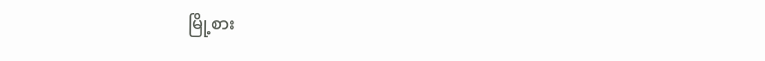မြို့စား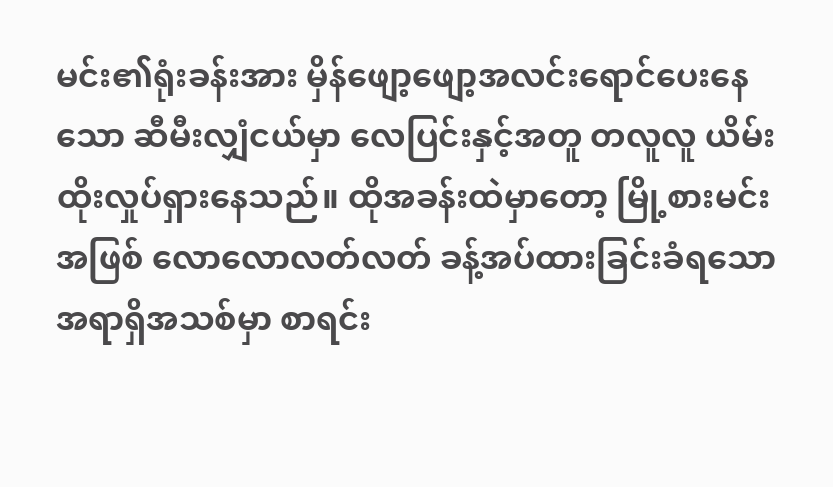မင်း၏ရုံးခန်းအား မှိန်ဖျော့ဖျော့အလင်းရောင်ပေးနေသော ဆီမီးလျှံငယ်မှာ လေပြင်းနှင့်အတူ တလူလူ ယိမ်းထိုးလှုပ်ရှားနေသည်။ ထိုအခန်းထဲမှာတော့ မြို့စားမင်းအဖြစ် လောလောလတ်လတ် ခန့်အပ်ထားခြင်းခံရသော အရာရှိအသစ်မှာ စာရင်း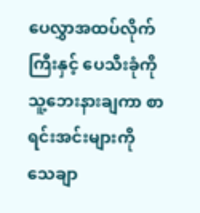ပေလွှာအထပ်လိုက်ကြီးနှင့် ပေသီးခုံကို သူ့ဘေးနားချကာ စာရင်းအင်းများကို သေချာ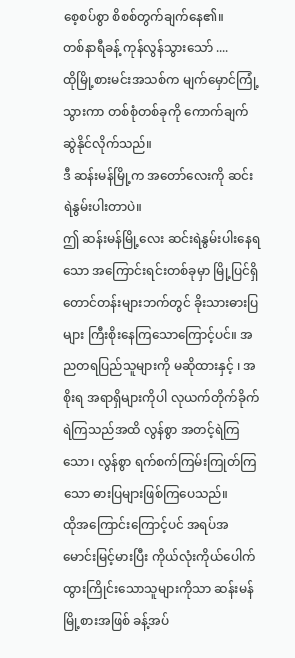စေ့စပ်စွာ စိစစ်တွက်ချက်နေ၏။
တစ်နာရီခန့် ကုန်လွန်သွားသော် ....
ထိုမြို့စားမင်းအသစ်က မျက်မှောင်ကြုံ့သွားကာ တစ်စုံတစ်ခုကို ကောက်ချက်ဆွဲနိုင်လိုက်သည်။
ဒီ ဆန်းမန်မြို့က အတော်လေးကို ဆင်းရဲနွမ်းပါးတာပဲ။
ဤ ဆန်းမန်မြို့လေး ဆင်းရဲနွမ်းပါးနေရသော အကြောင်းရင်းတစ်ခုမှာ မြို့ပြင်ရှိတောင်တန်းများဘက်တွင် ခိုးသားဓားပြများ ကြီးစိုးနေကြသောကြောင့်ပင်။ အညတရပြည်သူများကို မဆိုထားနှင့် ၊ အစိုးရ အရာရှိများကိုပါ လုယက်တိုက်ခိုက်ရဲကြသည်အထိ လွန်စွာ အတင့်ရဲကြသော၊ လွန်စွာ ရက်စက်ကြမ်းကြုတ်ကြသော ဓားပြများဖြစ်ကြပေသည်။
ထိုအကြောင်းကြောင့်ပင် အရပ်အမောင်းမြင့်မားပြီး ကိုယ်လုံးကိုယ်ပေါက်ထွားကြိုင်းသောသူများကိုသာ ဆန်းမန်မြို့စားအဖြစ် ခန့်အပ်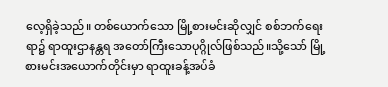လေ့ရှိခဲ့သည်။ တစ်ယောက်သော မြို့စားမင်းဆိုလျှင် စစ်ဘက်ရေးရာ၌ ရာထူးဌာနန္တရ အတော်ကြီးသောပုဂ္ဂိုလ်ဖြစ်သည်။သို့သော် မြို့စားမင်းအယောက်တိုင်းမှာ ရာထူးခန့်အပ်ခံ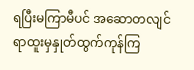ရပြီးမကြာမီပင် အဆောတလျင် ရာထူးမှနှုတ်ထွက်ကုန်ကြ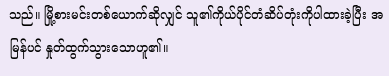သည်။ မြို့စားမင်းတစ်ယောက်ဆိုလျှင် သူ၏ကိုယ်ပိုင်တံဆိပ်တုံးကိုပါထားခဲ့ပြီး အမြန်ပင် နှုတ်ထွက်သွားသောဟူ၏။